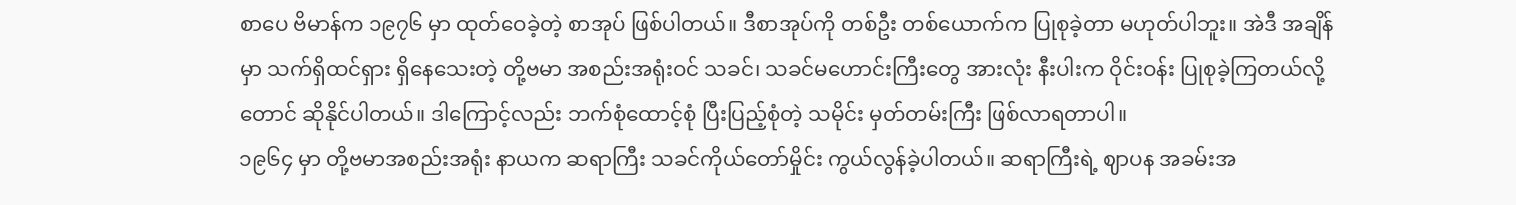စာပေ ဗိမာန်က ၁၉၇၆ မှာ ထုတ်ဝေခဲ့တဲ့ စာအုပ် ဖြစ်ပါတယ်။ ဒီစာအုပ်ကို တစ်ဦး တစ်ယောက်က ပြုစုခဲ့တာ မဟုတ်ပါဘူး။ အဲဒီ အချိန်မှာ သက်ရှိထင်ရှား ရှိနေသေးတဲ့ တို့ဗမာ အစည်းအရုံးဝင် သခင်၊ သခင်မဟောင်းကြီးတွေ အားလုံး နီးပါးက ဝိုင်းဝန်း ပြုစုခဲ့ကြတယ်လို့တောင် ဆိုနိုင်ပါတယ်။ ဒါကြောင့်လည်း ဘက်စုံထောင့်စုံ ပြီးပြည့်စုံတဲ့ သမိုင်း မှတ်တမ်းကြီး ဖြစ်လာရတာပါ။
၁၉၆၄ မှာ တို့ဗမာအစည်းအရုံး နာယက ဆရာကြီး သခင်ကိုယ်တော်မှိုင်း ကွယ်လွန်ခဲ့ပါတယ်။ ဆရာကြီးရဲ့ ဈာပန အခမ်းအ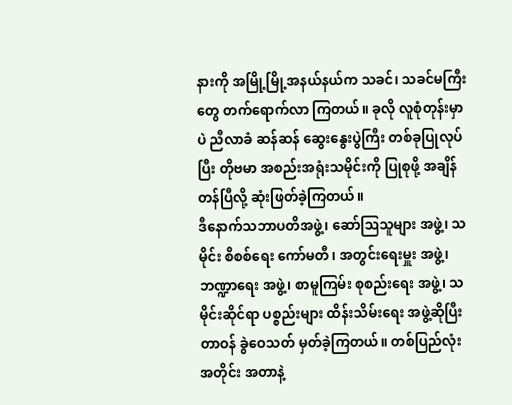နားကို အမြို့မြို့အနယ်နယ်က သခင်၊ သခင်မကြီးတွေ တက်ရောက်လာ ကြတယ်။ ခုလို လူစုံတုန်းမှာပဲ ညီလာခံ ဆန်ဆန် ဆွေးနွေးပွဲကြီး တစ်ခုပြုလုပ်ပြီး တိုဗမာ အစည်းအရုံးသမိုင်းကို ပြုစုဖို့ အချိန် တန်ပြီလို့ ဆုံးဖြတ်ခဲ့ကြတယ်။
ဒီနောက်သဘာပတိအဖွဲ့၊ ဆော်ဩသူများ အဖွဲ့၊ သမိုင်း စိစစ်ရေး ကော်မတီ၊ အတွင်းရေးမှူး အဖွဲ့၊ ဘဏ္ဍာရေး အဖွဲ့၊ စာမူကြမ်း စုစည်းရေး အဖွဲ့၊ သမိုင်းဆိုင်ရာ ပစ္စည်းများ ထိန်းသိမ်းရေး အဖွဲ့ဆိုပြီး တာဝန် ခွဲဝေသတ် မှတ်ခဲ့ကြတယ်။ တစ်ပြည်လုံးအတိုင်း အတာနဲ့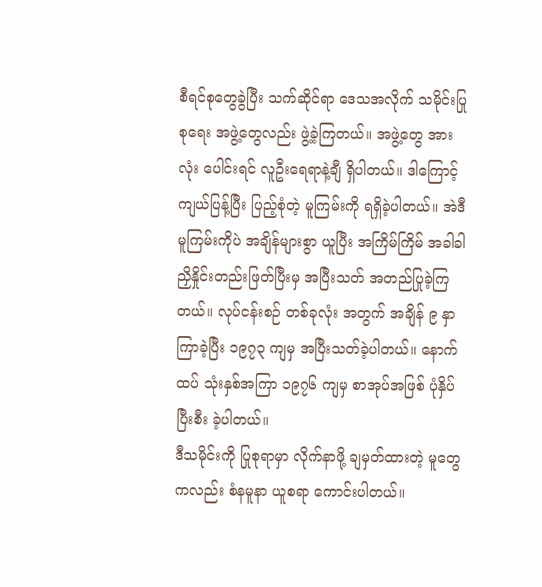စီရင်စုတွေခွဲပြီး သက်ဆိုင်ရာ ဒေသအလိုက် သမိုင်းပြုစုရေး အဖွဲ့တွေလည်း ဖွဲ့ခဲ့ကြတယ်။ အဖွဲ့တွေ အားလုံး ပေါင်းရင် လူဦးရေရာနဲ့ချီ ရှိပါတယ်။ ဒါကြောင့် ကျယ်ပြန့်ပြီး ပြည့်စုံတဲ့ မူကြမ်းကို ရရှိခဲ့ပါတယ်။ အဲဒီမူကြမ်းကိုပဲ အချိန်များစွာ ယူပြီး အကြိမ်ကြိမ် အခါခါ ညှိနှိုင်းတည်းဖြတ်ပြီးမှ အပြီးသတ် အတည်ပြုခဲ့ကြတယ်။ လုပ်ငန်းစဉ် တစ်ခုလုံး အတွက် အချိန် ၉ နှာကြာခဲ့ပြီး ၁၉၇၃ ကျမှ အပြီးသတ်ခဲ့ပါတယ်။ နောက်ထပ် သုံးနှစ်အကြာ ၁၉၇၆ ကျမှ စာအုပ်အဖြစ် ပုံနှိပ်ပြီးစီး ခဲ့ပါတယ်။
ဒီသမိုင်းကို ပြုစုရာမှာ လိုက်နာဖို့ ချမှတ်ထားတဲ့ မူတွေကလည်း စံနမူနာ ယူစရာ ကောင်းပါတယ်။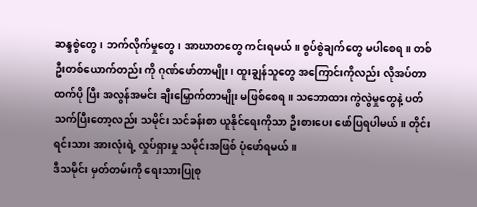ဆန္ဒစွဲတွေ၊ ဘက်လိုက်မှုတွေ၊ အာဃာတတွေ ကင်းရမယ်။ စွပ်စွဲချက်တွေ မပါစေရ။ တစ်ဦးတစ်ယောက်တည်း ကို ဂုဏ်ဖော်တာမျိုး၊ ထူးချွန်သူတွေ အကြောင်းကိုလည်း လိုအပ်တာထက်ပို ပြီး အလွန်အမင်း ချီးမြှောက်တာမျိုး မဖြစ်စေရ။ သဘောထား ကွဲလွဲမှုတွေနဲ့ ပတ်သက်ပြီးတော့လည်း သမိုင်း သင်ခန်းစာ ယူနိုင်ရေးကိုသာ ဦးစားပေး ဖော်ပြရပါမယ်။ တိုင်းရင်းသား အားလုံးရဲ့ လှုပ်ရှားမှု သမိုင်းအဖြစ် ပုံဖော်ရမယ်။
ဒီသမိုင်း မှတ်တမ်းကို ရေးသားပြုစု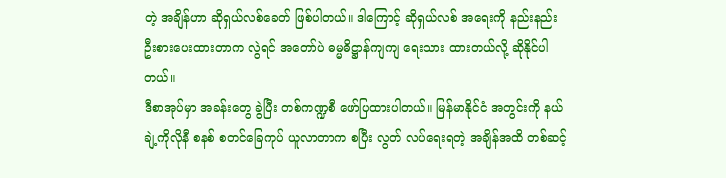တဲ့ အချိန်ဟာ ဆိုရှယ်လစ်ခေတ် ဖြစ်ပါတယ်။ ဒါကြောင့် ဆိုရှယ်လစ် အရေးကို နည်းနည်း ဦးစားပေးထားတာက လွဲရင် အတော်ပဲ ဓမ္မဓိဋ္ဌာန်ကျကျ ရေးသား ထားတယ်လို့ ဆိုနိုင်ပါတယ်။
ဒီစာအုပ်မှာ အခန်းတွေ ခွဲပြီး တစ်ကဏ္ဍစီ ဖော်ပြထားပါတယ်။ မြန်မာနိုင်ငံ အတွင်းကို နယ်ချဲ့ကိုလိုနီ စနစ် စတင်ခြေကုပ် ယူလာတာက စပြီး လွတ် လပ်ရေးရတဲ့ အချိန်အထိ တစ်ဆင့်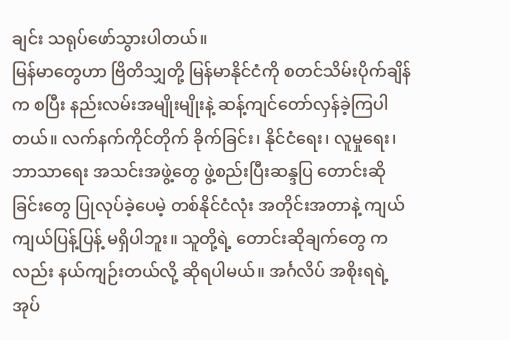ချင်း သရုပ်ဖော်သွားပါတယ်။
မြန်မာတွေဟာ ဗြိတိသျှတို့ မြန်မာနိုင်ငံကို စတင်သိမ်းပိုက်ချိန်က စပြီး နည်းလမ်းအမျိုးမျိုးနဲ့ ဆန့်ကျင်တော်လှန်ခဲ့ကြပါတယ်။ လက်နက်ကိုင်တိုက် ခိုက်ခြင်း၊ နိုင်ငံရေး၊ လူမှုရေး၊ ဘာသာရေး အသင်းအဖွဲ့တွေ ဖွဲ့စည်းပြီးဆန္ဒပြ တောင်းဆိုခြင်းတွေ ပြုလုပ်ခဲ့ပေမဲ့ တစ်နိုင်ငံလုံး အတိုင်းအတာနဲ့ ကျယ် ကျယ်ပြန့်ပြန့် မရှိပါဘူး။ သူတို့ရဲ့ တောင်းဆိုချက်တွေ ကလည်း နယ်ကျဉ်းတယ်လို့ ဆိုရပါမယ်။ အင်္ဂလိပ် အစိုးရရဲ့ အုပ်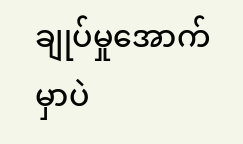ချုပ်မှုအောက် မှာပဲ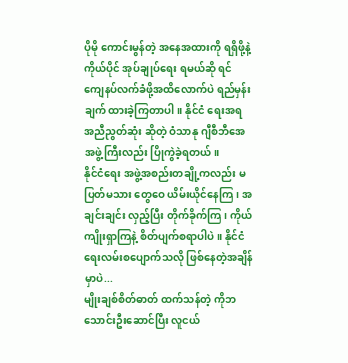ပိုမို ကောင်းမွန်တဲ့ အနေအထားကို ရရှိဖို့နဲ့ ကိုယ်ပိုင် အုပ်ချုပ်ရေး ရမယ်ဆို ရင် ကျေနပ်လက်ခံဖို့အထိလောက်ပဲ ရည်မှန်းချက် ထားခဲ့ကြတာပါ။ နိုင်ငံ ရေးအရ အညီညွတ်ဆုံး ဆိုတဲ့ ဝံသာနု ဂျီစီဘီအေ အဖွဲ့ကြီးလည်း ပြိုကွဲခဲ့ရတယ်။
နိုင်ငံရေး အဖွဲ့အစည်းတချို့ကလည်း မပြတ်မသား တွေဝေ ယိမ်းယိုင်နေကြ၊ အချင်းချင်း လှည့်ပြီး တိုက်ခိုက်ကြ၊ ကိုယ်ကျိုးရှာကြနဲ့ စိတ်ပျက်စရာပါပဲ။ နိုင်ငံရေးလမ်းစပျောက်သလို ဖြစ်နေတဲ့အချိန်မှာပဲ...
မျိုးချစ်စိတ်ဓာတ် ထက်သန်တဲ့ ကိုဘသောင်းဦးဆောင်ပြီး လူငယ်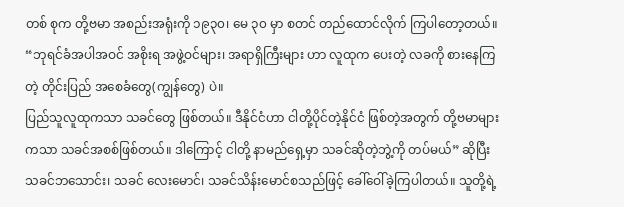တစ် စုက တို့ဗမာ အစည်းအရုံးကို ၁၉၃၀၊ မေ ၃၀ မှာ စတင် တည်ထောင်လိုက် ကြပါတော့တယ်။ “ဘုရင်ခံအပါအဝင် အစိုးရ အဖွဲ့ဝင်များ၊ အရာရှိကြီးများ ဟာ လူထုက ပေးတဲ့ လခကို စားနေကြတဲ့ တိုင်းပြည် အစေခံတွေ(ကျွန်တွေ) ပဲ။
ပြည်သူလူထုကသာ သခင်တွေ ဖြစ်တယ်။ ဒီနိုင်ငံဟာ ငါတို့ပိုင်တဲ့နိုင်ငံ ဖြစ်တဲ့အတွက် တို့ဗမာများကသာ သခင်အစစ်ဖြစ်တယ်။ ဒါကြောင့် ငါတို့ နာမည်ရှေ့မှာ သခင်ဆိုတဲ့ဘွဲ့ကို တပ်မယ်” ဆိုပြီး သခင်ဘသောင်း၊ သခင် လေးမောင်၊ သခင်သိန်းမောင်စသည်ဖြင့် ခေါ်ဝေါ်ခဲ့ကြပါတယ်။ သူတို့ရဲ့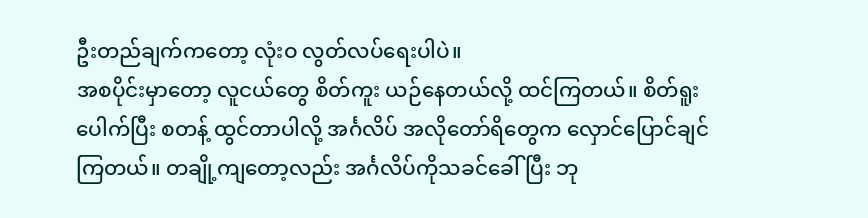ဦးတည်ချက်ကတော့ လုံးဝ လွတ်လပ်ရေးပါပဲ။
အစပိုင်းမှာတော့ လူငယ်တွေ စိတ်ကူး ယဉ်နေတယ်လို့ ထင်ကြတယ်။ စိတ်ရူးပေါက်ပြီး စတန့် ထွင်တာပါလို့ အင်္ဂလိပ် အလိုတော်ရိတွေက လှောင်ပြောင်ချင်ကြတယ်။ တချို့ကျတော့လည်း အင်္ဂလိပ်ကိုသခင်ခေါ်ပြီး ဘု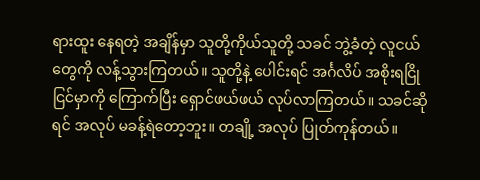ရားထူး နေရတဲ့ အချိန်မှာ သူတို့ကိုယ်သူတို့ သခင် ဘွဲ့ခံတဲ့ လူငယ်တွေကို လန့်သွားကြတယ်။ သူတို့နဲ့ ပေါင်းရင် အင်္ဂလိပ် အစိုးရငြိုငြင်မှာကို ကြောက်ပြီး ရှောင်ဖယ်ဖယ် လုပ်လာကြတယ်။ သခင်ဆိုရင် အလုပ် မခန့်ရဲတော့ဘူး။ တချို့ အလုပ် ပြုတ်ကုန်တယ်။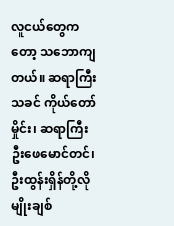လူငယ်တွေကတော့ သဘောကျတယ်။ ဆရာကြီး သခင် ကိုယ်တော်မှိုင်း၊ ဆရာကြီး ဦးဖေမောင်တင်၊ ဦးထွန်းရှိန်တို့လို မျိုးချစ်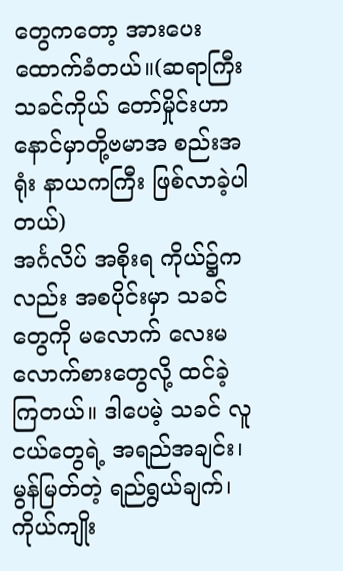တွေကတော့ အားပေးထောက်ခံတယ်။(ဆရာကြီး သခင်ကိုယ် တော်မှိုင်းဟာ နောင်မှာတို့ဗမာအ စည်းအရုံး နာယကကြီး ဖြစ်လာခဲ့ပါတယ်)
အင်္ဂလိပ် အစိုးရ ကိုယ်၌ကလည်း အစပိုင်းမှာ သခင်တွေကို မလောက် လေးမလောက်စားတွေလို့ ထင်ခဲ့ကြတယ်။ ဒါပေမဲ့ သခင် လူငယ်တွေရဲ့ အရည်အချင်း၊ မွန်မြတ်တဲ့ ရည်ရွယ်ချက်၊ ကိုယ်ကျိုး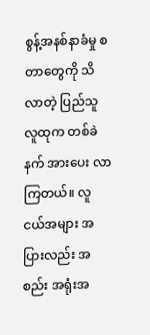စွန့်အနစ်နာခံမှု စတာတွေကို သိလာတဲ့ ပြည်သူ လူထုက တစ်ခဲနက် အားပေး လာကြတယ်။ လူငယ်အများ အပြားလည်း အစည်း အရုံးအ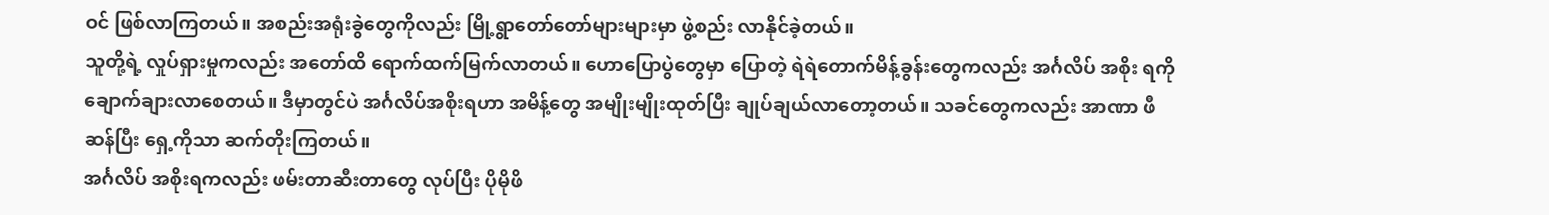ဝင် ဖြစ်လာကြတယ်။ အစည်းအရုံးခွဲတွေကိုလည်း မြို့ရွာတော်တော်များများမှာ ဖွဲ့စည်း လာနိုင်ခဲ့တယ်။
သူတို့ရဲ့ လှုပ်ရှားမှုကလည်း အတော်ထိ ရောက်ထက်မြက်လာတယ်။ ဟောပြောပွဲတွေမှာ ပြောတဲ့ ရဲရဲတောက်မိန့်ခွန်းတွေကလည်း အင်္ဂလိပ် အစိုး ရကို ချောက်ချားလာစေတယ်။ ဒီမှာတွင်ပဲ အင်္ဂလိပ်အစိုးရဟာ အမိန့်တွေ အမျိုးမျိုးထုတ်ပြီး ချုပ်ချယ်လာတော့တယ်။ သခင်တွေကလည်း အာဏာ ဖီဆန်ပြီး ရှေ့ကိုသာ ဆက်တိုးကြတယ်။
အင်္ဂလိပ် အစိုးရကလည်း ဖမ်းတာဆီးတာတွေ လုပ်ပြီး ပိုမိုဖိ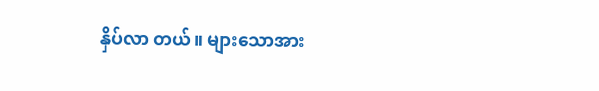နှိပ်လာ တယ်။ များသောအား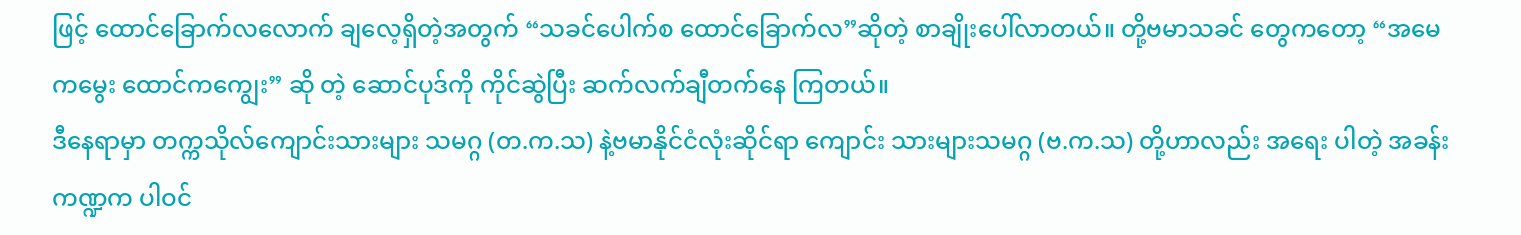ဖြင့် ထောင်ခြောက်လလောက် ချလေ့ရှိတဲ့အတွက် “သခင်ပေါက်စ ထောင်ခြောက်လ”ဆိုတဲ့ စာချိုးပေါ်လာတယ်။ တို့ဗမာသခင် တွေကတော့ “အမေကမွေး ထောင်ကကျွေး” ဆို တဲ့ ဆောင်ပုဒ်ကို ကိုင်ဆွဲပြီး ဆက်လက်ချီတက်နေ ကြတယ်။
ဒီနေရာမှာ တက္ကသိုလ်ကျောင်းသားများ သမဂ္ဂ (တ.က.သ) နဲ့ဗမာနိုင်ငံလုံးဆိုင်ရာ ကျောင်း သားများသမဂ္ဂ (ဗ.က.သ) တို့ဟာလည်း အရေး ပါတဲ့ အခန်းကဏ္ဍက ပါဝင်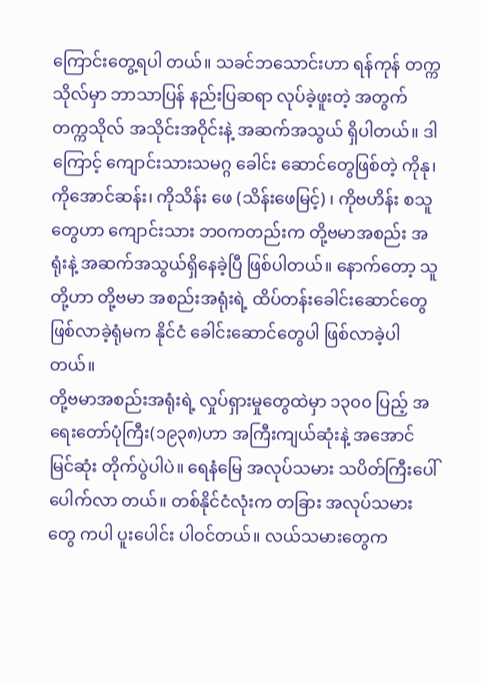ကြောင်းတွေ့ရပါ တယ်။ သခင်ဘသောင်းဟာ ရန်ကုန် တက္ကသိုလ်မှာ ဘာသာပြန် နည်းပြဆရာ လုပ်ခဲ့ဖူးတဲ့ အတွက် တက္ကသိုလ် အသိုင်းအဝိုင်းနဲ့ အဆက်အသွယ် ရှိပါတယ်။ ဒါကြောင့် ကျောင်းသားသမဂ္ဂ ခေါင်း ဆောင်တွေဖြစ်တဲ့ ကိုနု၊ ကိုအောင်ဆန်း၊ ကိုသိန်း ဖေ (သိန်းဖေမြင့်) ၊ ကိုဗဟိန်း စသူတွေဟာ ကျောင်းသား ဘဝကတည်းက တို့ဗမာအစည်း အရုံးနဲ့ အဆက်အသွယ်ရှိနေခဲ့ပြီ ဖြစ်ပါတယ်။ နောက်တော့ သူတို့ဟာ တို့ဗမာ အစည်းအရုံးရဲ့ ထိပ်တန်းခေါင်းဆောင်တွေ ဖြစ်လာခဲ့ရုံမက နိုင်ငံ ခေါင်းဆောင်တွေပါ ဖြစ်လာခဲ့ပါတယ်။
တို့ဗမာအစည်းအရုံးရဲ့ လှုပ်ရှားမှုတွေထဲမှာ ၁၃၀၀ ပြည့် အရေးတော်ပုံကြီး(၁၉၃၈)ဟာ အကြီးကျယ်ဆုံးနဲ့ အအောင်မြင်ဆုံး တိုက်ပွဲပါပဲ။ ရေနံမြေ အလုပ်သမား သပိတ်ကြီးပေါ်ပေါက်လာ တယ်။ တစ်နိုင်ငံလုံးက တခြား အလုပ်သမားတွေ ကပါ ပူးပေါင်း ပါဝင်တယ်။ လယ်သမားတွေက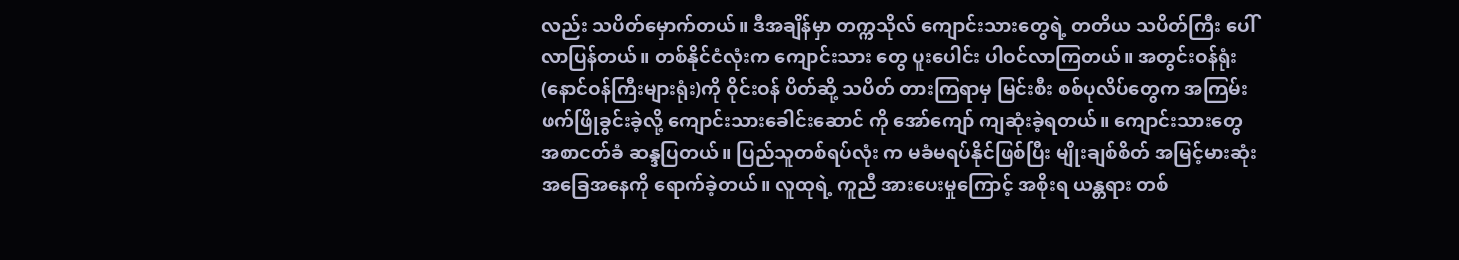လည်း သပိတ်မှောက်တယ်။ ဒီအချိန်မှာ တက္ကသိုလ် ကျောင်းသားတွေရဲ့ တတိယ သပိတ်ကြီး ပေါ်လာပြန်တယ်။ တစ်နိုင်ငံလုံးက ကျောင်းသား တွေ ပူးပေါင်း ပါဝင်လာကြတယ်။ အတွင်းဝန်ရုံး (နောင်ဝန်ကြီးများရုံး)ကို ဝိုင်းဝန် ပိတ်ဆို့ သပိတ် တားကြရာမှ မြင်းစီး စစ်ပုလိပ်တွေက အကြမ်း ဖက်ဖြိုခွင်းခဲ့လို့ ကျောင်းသားခေါင်းဆောင် ကို အော်ကျော် ကျဆုံးခဲ့ရတယ်။ ကျောင်းသားတွေ အစာငတ်ခံ ဆန္ဒပြတယ်။ ပြည်သူတစ်ရပ်လုံး က မခံမရပ်နိုင်ဖြစ်ပြီး မျိုးချစ်စိတ် အမြင့်မားဆုံး အခြေအနေကို ရောက်ခဲ့တယ်။ လူထုရဲ့ ကူညီ အားပေးမှုကြောင့် အစိုးရ ယန္တရား တစ်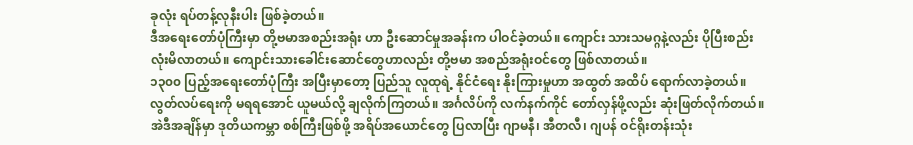ခုလုံး ရပ်တန့်လုနီးပါး ဖြစ်ခဲ့တယ်။
ဒီအရေးတော်ပုံကြီးမှာ တို့ဗမာအစည်းအရုံး ဟာ ဦးဆောင်မှုအခန်းက ပါဝင်ခဲ့တယ်။ ကျောင်း သားသမဂ္ဂနဲ့လည်း ပိုပြီးစည်းလုံးမိလာတယ်။ ကျောင်းသားခေါင်းဆောင်တွေဟာလည်း တို့ဗမာ အစည်အရုံးဝင်တွေ ဖြစ်လာတယ်။
၁၃၀၀ ပြည့်အရေးတော်ပုံကြီး အပြီးမှာတော့ ပြည်သူ လူထုရဲ့ နိုင်ငံရေး နိုးကြားမှုဟာ အထွတ် အထိပ် ရောက်လာခဲ့တယ်။ လွတ်လပ်ရေးကို မရရအောင် ယူမယ်လို့ ချလိုက်ကြတယ်။ အင်္ဂလိပ်ကို လက်နက်ကိုင် တော်လှန်ဖို့လည်း ဆုံးဖြတ်လိုက်တယ်။
အဲဒီအချိန်မှာ ဒုတိယကမ္ဘာ စစ်ကြီးဖြစ်ဖို့ အရိပ်အယောင်တွေ ပြလာပြီး ဂျာမနီ၊ အီတလီ၊ ဂျပန် ဝင်ရိုးတန်းသုံး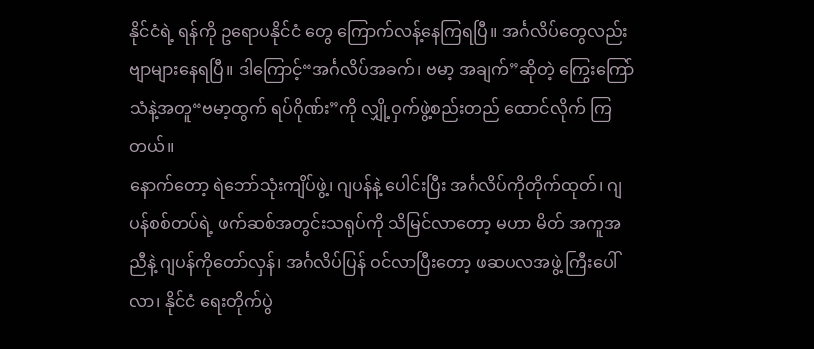နိုင်ငံရဲ့ ရန်ကို ဥရောပနိုင်ငံ တွေ ကြောက်လန့်နေကြရပြီ။ အင်္ဂလိပ်တွေလည်း ဗျာများနေရပြီ။ ဒါကြောင့်“အင်္ဂလိပ်အခက်၊ ဗမာ့ အချက်”ဆိုတဲ့ ကြွေးကြော်သံနဲ့အတူ“ဗမာ့ထွက် ရပ်ဂိုဏ်း”ကို လျှို့ဝှက်ဖွဲ့စည်းတည် ထောင်လိုက် ကြတယ်။
နောက်တော့ ရဲဘော်သုံးကျိပ်ဖွဲ့၊ ဂျပန်နဲ့ ပေါင်းပြီး အင်္ဂလိပ်ကိုတိုက်ထုတ်၊ ဂျပန်စစ်တပ်ရဲ့ ဖက်ဆစ်အတွင်းသရုပ်ကို သိမြင်လာတော့ မဟာ မိတ် အကူအညီနဲ့ ဂျပန်ကိုတော်လှန်၊ အင်္ဂလိပ်ပြန် ဝင်လာပြီးတော့ ဖဆပလအဖွဲ့ ကြီးပေါ်လာ၊ နိုင်ငံ ရေးတိုက်ပွဲ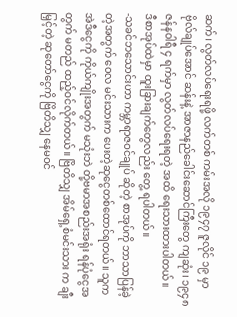ဆက်၊ လွတ်လပ်ရေးရဖို့ လက်တစ် ကမ်းအလို ၁၉၄၇ ဇူလိုင် ၁၉ မှာ ဗိုလ်ချုပ်အောင် ဆန်းနဲ့ အာဇာနည်ခေါင်းဆောင်ကြီးတွေ ကျဆုံး၊ ၁၉၄၈ ဇန်နဝါရီ ၄ ရက်မှာ လွတ်လပ်ရေးရတဲ့ အထိ ရေးသားထားပါတယ်။
ဒီစာအုပ်ထဲမှာ ထူးခြားချက်တွေလည်း တွေ့ ရပါတယ်။
-သခင်ဘသောင်းဟာ ကမ္ဘာရာဇဝင်ချုပ် ဆိုတဲ့ စာအုပ်ကို ဘာသာပြန်ခဲ့တဲ့အတွက် ဝေလ မင်းသားက ပေးတဲ့ဆုငွေတစ်ထောင်ရတယ်။ သူက အဲဒီငွေကို ကိုယ်ကျိုးအတွက် မသုံးဘဲ တို့ဗမာအစည်းအရုံး ရန်ပုံငွေအတွက် မတည် ထည့်ဝင်လိုက်တယ်။ ဗြိတိသျှ အိမ်ရှေ့စံမင်းသား က ချီးမြှင့်တဲ့ ဆုတော်ငွေကို ဗြိတိသျှ နေမဝင်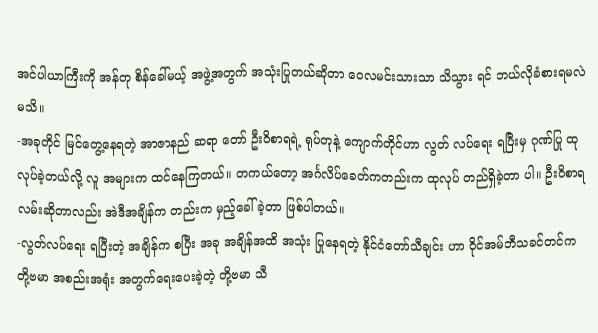အင်ပါယာကြီးကို အန်တု စိန်ခေါ်မယ့် အဖွဲ့အတွက် အသုံးပြုတယ်ဆိုတာ ဝေလမင်းသားသာ သိသွား ရင် ဘယ်လိုခံစားရမလဲမသိ။
-အခုတိုင် မြင်တွေ့နေရတဲ့ အာဇာနည် ဆရာ တော် ဦးဝိစာရရဲ့ ရုပ်တုနဲ့ ကျောက်တိုင်ဟာ လွတ် လပ်ရေး ရပြီးမှ ဂုဏ်ပြု ထုလုပ်ခဲ့တယ်လို့ လူ အများက ထင်နေကြတယ်။ တကယ်တော့ အင်္ဂလိပ်ခေတ်ကတည်းက ထုလုပ် တည်ရှိခဲ့တာ ပါ။ ဦးဝိစာရလမ်းဆိုတာလည်း အဲဒီအချိန်က တည်းက မှည့်ခေါ်ခဲ့တာ ဖြစ်ပါတယ်။
-လွတ်လပ်ရေး ရပြီးတဲ့ အချိန်က စပြီး အခု အချိန်အထိ အသုံး ပြုနေရတဲ့ နိုင်ငံတော်သီချင်း ဟာ ဝိုင်အမ်ဘီသခင်တင်က တို့ဗမာ အစည်းအရုံး အတွက်ရေးပေးခဲ့တဲ့ တို့ဗမာ သီ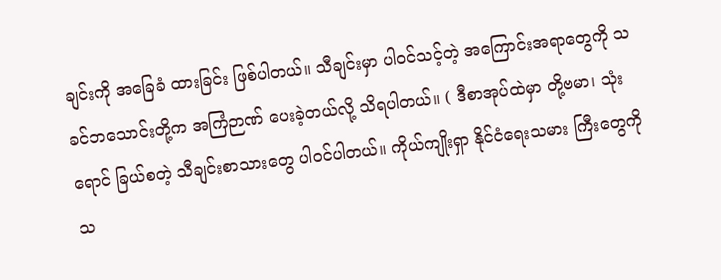ချင်းကို အခြေခံ ထားခြင်း ဖြစ်ပါတယ်။ သီချင်းမှာ ပါဝင်သင့်တဲ့ အကြောင်းအရာတွေကို သခင်ဘသောင်းတို့က အကြံဉာဏ် ပေးခဲ့တယ်လို့ သိရပါတယ်။ ( ဒီစာအုပ်ထဲမှာ တို့ဗမာ၊ သုံးရောင် ခြယ်စတဲ့ သီချင်းစာသားတွေ ပါဝင်ပါတယ်။ ကိုယ်ကျိုးရှာ နိုင်ငံရေးသမား ကြီးတွေကို သ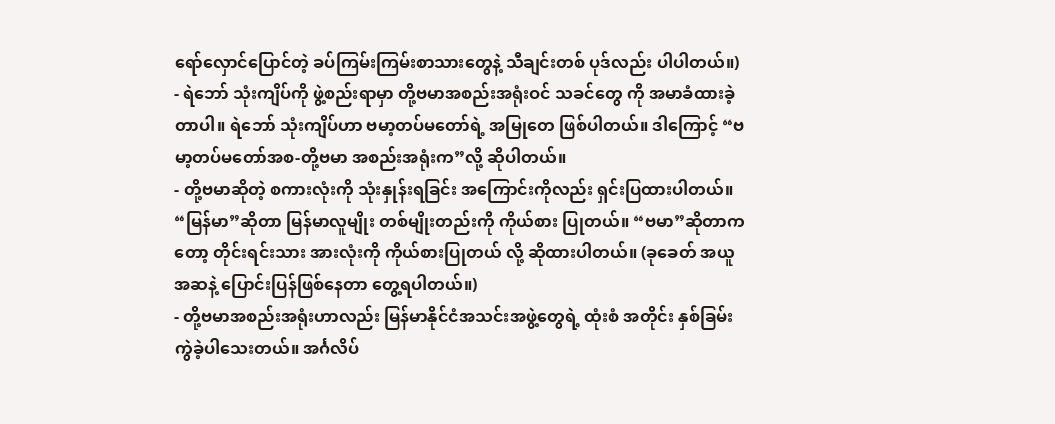ရော်လှောင်ပြောင်တဲ့ ခပ်ကြမ်းကြမ်းစာသားတွေနဲ့ သီချင်းတစ် ပုဒ်လည်း ပါပါတယ်။)
- ရဲဘော် သုံးကျိပ်ကို ဖွဲ့စည်းရာမှာ တို့ဗမာအစည်းအရုံးဝင် သခင်တွေ ကို အမာခံထားခဲ့တာပါ။ ရဲဘော် သုံးကျိပ်ဟာ ဗမာ့တပ်မတော်ရဲ့ အမြုတေ ဖြစ်ပါတယ်။ ဒါကြောင့် “ဗမာ့တပ်မတော်အစ-တို့ဗမာ အစည်းအရုံးက”လို့ ဆိုပါတယ်။
- တို့ဗမာဆိုတဲ့ စကားလုံးကို သုံးနှုန်းရခြင်း အကြောင်းကိုလည်း ရှင်းပြထားပါတယ်။ “မြန်မာ”ဆိုတာ မြန်မာလူမျိုး တစ်မျိုးတည်းကို ကိုယ်စား ပြုတယ်။ “ဗမာ”ဆိုတာကတော့ တိုင်းရင်းသား အားလုံးကို ကိုယ်စားပြုတယ် လို့ ဆိုထားပါတယ်။ (ခုခေတ် အယူအဆနဲ့ ပြောင်းပြန်ဖြစ်နေတာ တွေ့ရပါတယ်။)
- တို့ဗမာအစည်းအရုံးဟာလည်း မြန်မာနိုင်ငံအသင်းအဖွဲ့တွေရဲ့ ထုံးစံ အတိုင်း နှစ်ခြမ်းကွဲခဲ့ပါသေးတယ်။ အင်္ဂလိပ်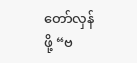တော်လှန်ဖို့ “ဗ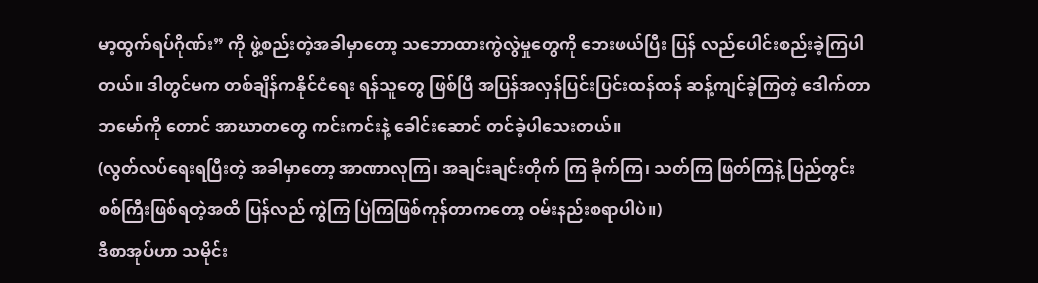မာ့ထွက်ရပ်ဂိုဏ်း” ကို ဖွဲ့စည်းတဲ့အခါမှာတော့ သဘောထားကွဲလွဲမှုတွေကို ဘေးဖယ်ပြီး ပြန် လည်ပေါင်းစည်းခဲ့ကြပါတယ်။ ဒါတွင်မက တစ်ချိန်ကနိုင်ငံရေး ရန်သူတွေ ဖြစ်ပြီ အပြန်အလှန်ပြင်းပြင်းထန်ထန် ဆန့်ကျင်ခဲ့ကြတဲ့ ဒေါက်တာဘမော်ကို တောင် အာဃာတတွေ ကင်းကင်းနဲ့ ခေါင်းဆောင် တင်ခဲ့ပါသေးတယ်။
(လွတ်လပ်ရေးရပြီးတဲ့ အခါမှာတော့ အာဏာလုကြ၊ အချင်းချင်းတိုက် ကြ ခိုက်ကြ၊ သတ်ကြ ဖြတ်ကြနဲ့ ပြည်တွင်းစစ်ကြီးဖြစ်ရတဲ့အထိ ပြန်လည် ကွဲကြ ပြဲကြဖြစ်ကုန်တာကတော့ ဝမ်းနည်းစရာပါပဲ။)
ဒီစာအုပ်ဟာ သမိုင်း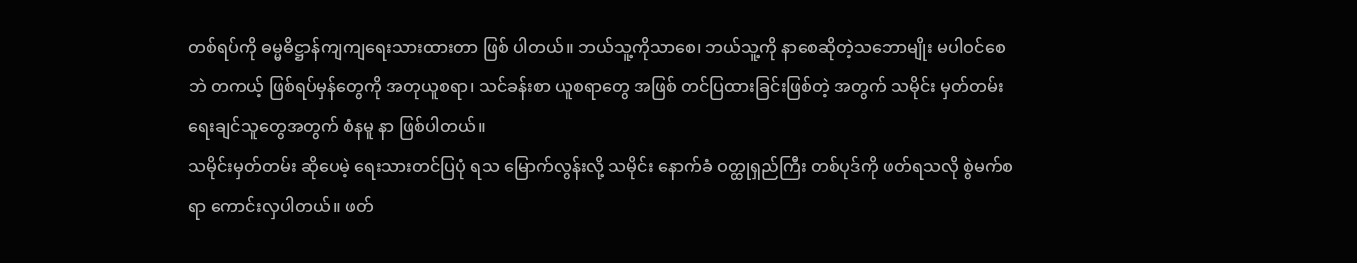တစ်ရပ်ကို ဓမ္မဓိဋ္ဌာန်ကျကျရေးသားထားတာ ဖြစ် ပါတယ်။ ဘယ်သူ့ကိုသာစေ၊ ဘယ်သူ့ကို နာစေဆိုတဲ့သဘောမျိုး မပါဝင်စေဘဲ တကယ့် ဖြစ်ရပ်မှန်တွေကို အတုယူစရာ၊ သင်ခန်းစာ ယူစရာတွေ အဖြစ် တင်ပြထားခြင်းဖြစ်တဲ့ အတွက် သမိုင်း မှတ်တမ်း ရေးချင်သူတွေအတွက် စံနမူ နာ ဖြစ်ပါတယ်။
သမိုင်းမှတ်တမ်း ဆိုပေမဲ့ ရေးသားတင်ပြပုံ ရသ မြောက်လွန်းလို့ သမိုင်း နောက်ခံ ဝတ္ထုရှည်ကြီး တစ်ပုဒ်ကို ဖတ်ရသလို စွဲမက်စရာ ကောင်းလှပါတယ်။ ဖတ်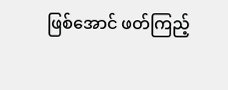ဖြစ်အောင် ဖတ်ကြည့်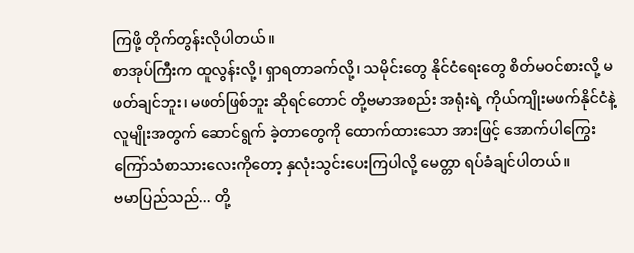ကြဖို့ တိုက်တွန်းလိုပါတယ်။
စာအုပ်ကြီးက ထူလွန်းလို့၊ ရှာရတာခက်လို့၊ သမိုင်းတွေ နိုင်ငံရေးတွေ စိတ်မဝင်စားလို့ မဖတ်ချင်ဘူး၊ မဖတ်ဖြစ်ဘူး ဆိုရင်တောင် တို့ဗမာအစည်း အရုံးရဲ့ ကိုယ်ကျိုးမဖက်နိုင်ငံနဲ့ လူမျိုးအတွက် ဆောင်ရွက် ခဲ့တာတွေကို ထောက်ထားသော အားဖြင့် အောက်ပါကြွေးကြော်သံစာသားလေးကိုတော့ နှလုံးသွင်းပေးကြပါလို့ မေတ္တာ ရပ်ခံချင်ပါတယ်။
ဗမာပြည်သည်... တို့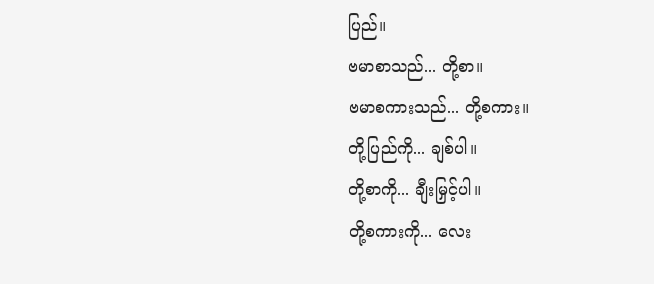ပြည်။
ဗမာစာသည်... တို့စာ။
ဗမာစကားသည်... တို့စကား။
တို့ပြည်ကို... ချစ်ပါ။
တို့စာကို... ချီးမြှင့်ပါ။
တို့စကားကို... လေး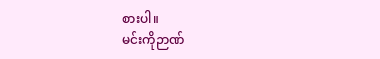စားပါ။
မင်းကိုဉာဏ်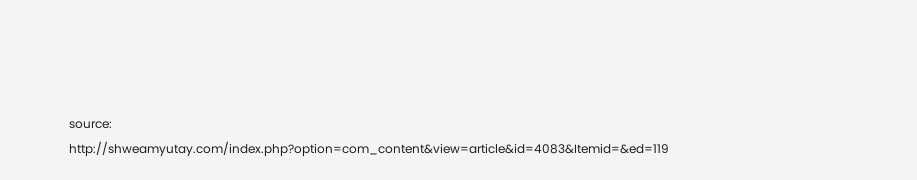source: http://shweamyutay.com/index.php?option=com_content&view=article&id=4083&Itemid=&ed=119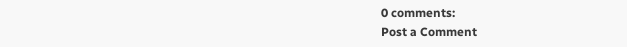0 comments:
Post a Comment